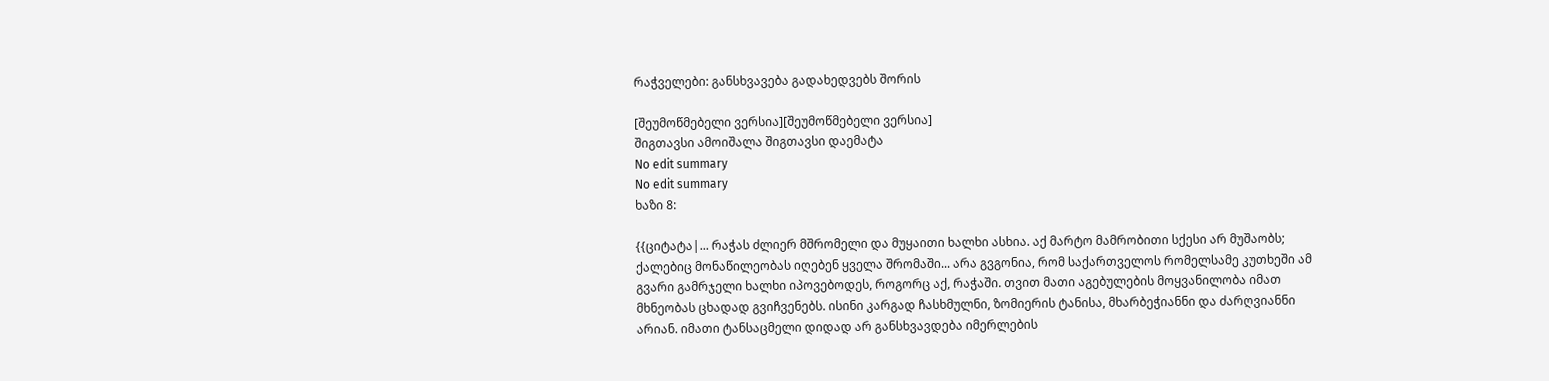რაჭველები: განსხვავება გადახედვებს შორის

[შეუმოწმებელი ვერსია][შეუმოწმებელი ვერსია]
შიგთავსი ამოიშალა შიგთავსი დაემატა
No edit summary
No edit summary
ხაზი 8:

{{ციტატა|... რაჭას ძლიერ მშრომელი და მუყაითი ხალხი ასხია. აქ მარტო მამრობითი სქესი არ მუშაობს; ქალებიც მონაწილეობას იღებენ ყველა შრომაში... არა გვგონია, რომ საქართველოს რომელსამე კუთხეში ამ გვარი გამრჯელი ხალხი იპოვებოდეს, როგორც აქ, რაჭაში. თვით მათი აგებულების მოყვანილობა იმათ მხნეობას ცხადად გვიჩვენებს. ისინი კარგად ჩასხმულნი, ზომიერის ტანისა, მხარბეჭიანნი და ძარღვიანნი არიან. იმათი ტანსაცმელი დიდად არ განსხვავდება იმერლების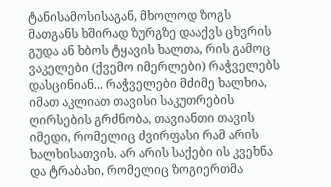ტანისამოსისაგან, მხოლოდ ზოგს მათგანს ხშირად ზურგზე დააქვს ცხვრის გუდა ან ხბოს ტყავის ხალთა, რის გამოც ვაკელები (ქვემო იმერლები) რაჭველებს დასცინიან... რაჭველები მძიმე ხალხია, იმათ აკლიათ თავისი საკუთრების ღირსების გრძნობა, თავიანთი თავის იმედი, რომელიც ძვირფასი რამ არის ხალხისათვის. არ არის საქები ის კვეხნა და ტრაბახი, რომელიც ზოგიერთმა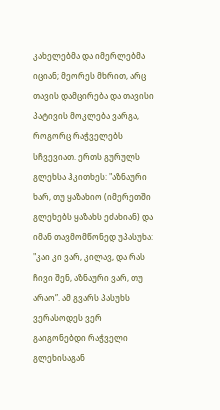კახელებმა და იმერლებმა იციან; მეორეს მხრით, არც თავის დამცირება და თავისი პატივის მოკლება ვარგა, როგორც რაჭველებს სჩვევიათ. ერთს გურულს გლეხსა ჰკითხეს: "აზნაური ხარ, თუ ყაზახიო (იმერეთში გლეხებს ყაზახს ეძახიან) და იმან თავმომწონედ უპასუხა: "კაი კი ვარ, კილავ, და რას ჩივი შენ, აზნაური ვარ, თუ არაო”. ამ გვარს პასუხს ვერასოდეს ვერ გაიგონებდი რაჭველი გლეხისაგან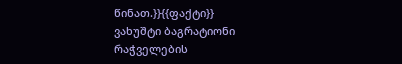წინათ.}}{{ფაქტი}}
ვახუშტი ბაგრატიონი რაჭველების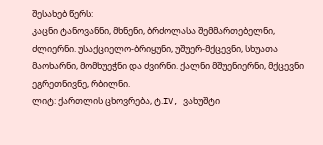შესახებ წერს:
კაცნი ტანოვანნი, მხნენი, ბრძოლასა შემმართებელნი, ძლიერნი. უსაქციელო-ბრიყუნი, უშუერ-მქცევნი, სხუათა მაოხარნი, მომხუეჭნი და ძვირნი. ქალნი მშუენიერნი, მქცევნი ეგრეთნივნე, რბილნი.
ლიტ: ქართლის ცხოვრება, ტ.IV, ვახუშტი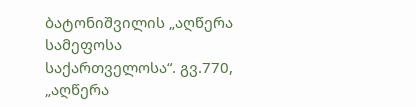ბატონიშვილის „აღწერა სამეფოსა საქართველოსა“. გვ.770, „აღწერა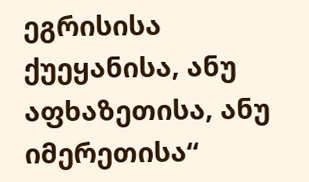ეგრისისა ქუეყანისა, ანუ აფხაზეთისა, ანუ იმერეთისა“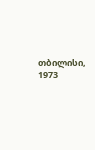თბილისი, 1973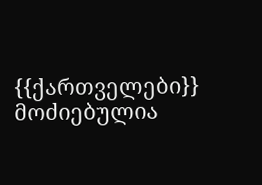{{ქართველები}}
მოძიებულია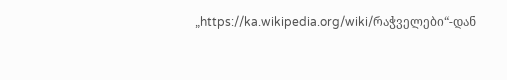„https://ka.wikipedia.org/wiki/რაჭველები“-დან